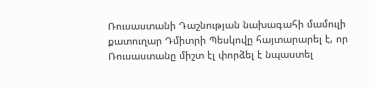Ռուսաստանի Դաշնության նախագահի մամուլի քատուղար Դմիտրի Պեսկովը հայտարարել է, որ Ռուսաստանը միշտ էլ փորձել է նպաստել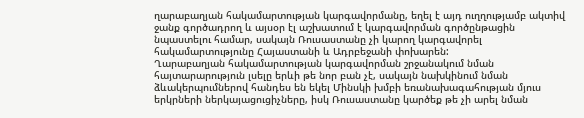ղարաբաղյան հակամարտության կարգավորմանը, եղել է այդ ուղղությամբ ակտիվ ջանք գործադրող և այսօր էլ աշխատում է կարգավորման գործընթացին նպաստելու համար, սակայն Ռուսաստանը չի կարող կարգավորել հակամարտությունը Հայաստանի և Ադրբեջանի փոխարեն:
Ղարաբաղյան հակամարտության կարգավորման շրջանակում նման հայտարարություն լսելը երևի թե նոր բան չէ, սակայն նախկինում նման ձևակերպումներով հանդես են եկել Մինսկի խմբի եռանախագահության մյուս երկրների ներկայացուցիչները, իսկ Ռուսաստանը կարծեք թե չի արել նման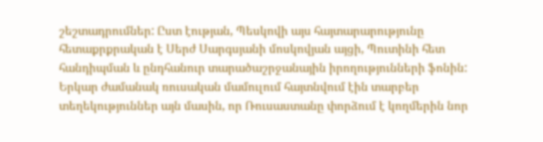շեշտադրումներ: Ըստ էության, Պեսկովի այս հայտարարությունը հետաքրքրական է Սերժ Սարգսյանի մոսկովյան այցի, Պուտինի հետ հանդիպման և ընդհանուր տարածաշրջանային իրողությունների ֆոնին:
Երկար ժամանակ ռուսական մամուլում հայտնվում էին տարբեր տեղեկություններ այն մասին, որ Ռուսաստանը փորձում է կողմերին նոր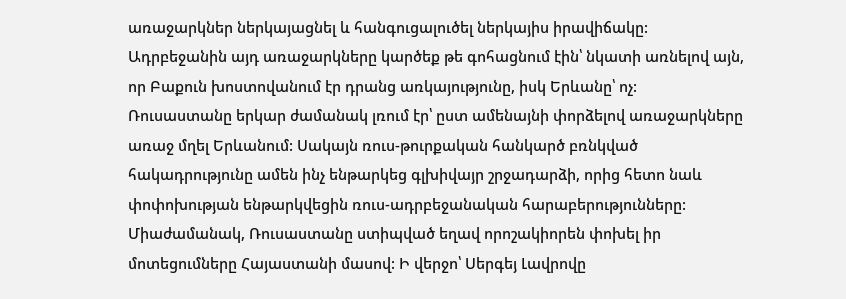առաջարկներ ներկայացնել և հանգուցալուծել ներկայիս իրավիճակը: Ադրբեջանին այդ առաջարկները կարծեք թե գոհացնում էին՝ նկատի առնելով այն, որ Բաքուն խոստովանում էր դրանց առկայությունը, իսկ Երևանը՝ ոչ:
Ռուսաստանը երկար ժամանակ լռում էր՝ ըստ ամենայնի փորձելով առաջարկները առաջ մղել Երևանում: Սակայն ռուս-թուրքական հանկարծ բռնկված հակադրությունը ամեն ինչ ենթարկեց գլխիվայր շրջադարձի, որից հետո նաև փոփոխության ենթարկվեցին ռուս-ադրբեջանական հարաբերությունները: Միաժամանակ, Ռուսաստանը ստիպված եղավ որոշակիորեն փոխել իր մոտեցումները Հայաստանի մասով: Ի վերջո՝ Սերգեյ Լավրովը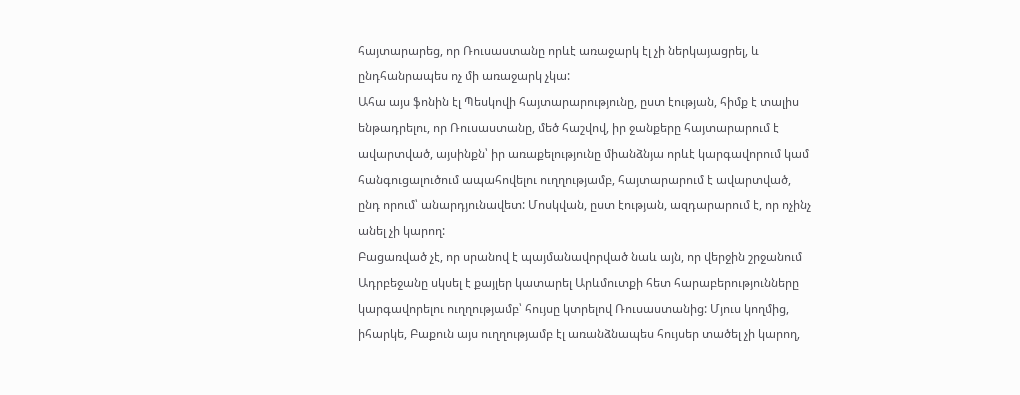հայտարարեց, որ Ռուսաստանը որևէ առաջարկ էլ չի ներկայացրել, և ընդհանրապես ոչ մի առաջարկ չկա:
Ահա այս ֆոնին էլ Պեսկովի հայտարարությունը, ըստ էության, հիմք է տալիս ենթադրելու, որ Ռուսաստանը, մեծ հաշվով, իր ջանքերը հայտարարում է ավարտված, այսինքն՝ իր առաքելությունը միանձնյա որևէ կարգավորում կամ հանգուցալուծում ապահովելու ուղղությամբ, հայտարարում է ավարտված, ընդ որում՝ անարդյունավետ: Մոսկվան, ըստ էության, ազդարարում է, որ ոչինչ անել չի կարող:
Բացառված չէ, որ սրանով է պայմանավորված նաև այն, որ վերջին շրջանում Ադրբեջանը սկսել է քայլեր կատարել Արևմուտքի հետ հարաբերությունները կարգավորելու ուղղությամբ՝ հույսը կտրելով Ռուսաստանից: Մյուս կողմից, իհարկե, Բաքուն այս ուղղությամբ էլ առանձնապես հույսեր տածել չի կարող,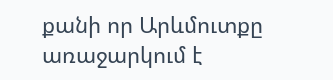քանի որ Արևմուտքը առաջարկում է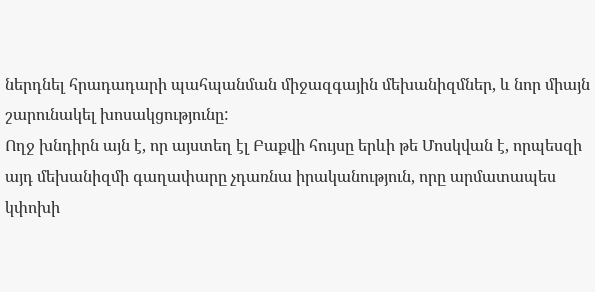ներդնել հրադադարի պահպանման միջազգային մեխանիզմներ, և նոր միայն շարունակել խոսակցությունը:
Ողջ խնդիրն այն է, որ այստեղ էլ Բաքվի հույսը երևի թե Մոսկվան է, որպեսզի այդ մեխանիզմի գաղափարը չդառնա իրականություն, որը արմատապես կփոխի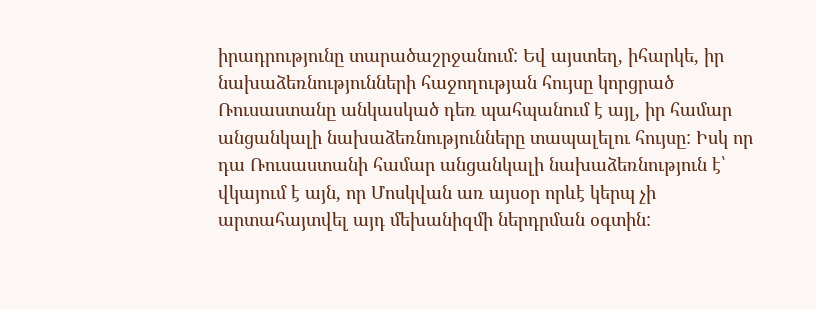իրադրությունը տարածաշրջանում: Եվ այստեղ, իհարկե, իր նախաձեռնությունների հաջողության հույսը կորցրած Ռուսաստանը անկասկած դեռ պահպանում է այլ, իր համար անցանկալի նախաձեռնությունները տապալելու հույսը: Իսկ որ դա Ռուսաստանի համար անցանկալի նախաձեռնություն է՝ վկայում է այն, որ Մոսկվան առ այսօր որևէ կերպ չի արտահայտվել այդ մեխանիզմի ներդրման օգտին: